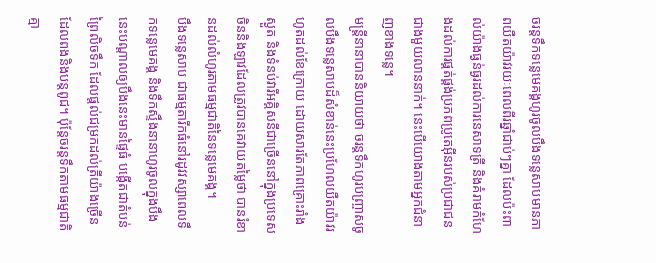ចរន្តទឹកទន្លេមេគង្គហូរចូលបឹងទន្លេសាបមានភាពយឺតយ៉ាវរយៈពេលពីរឆ្នាំជាប់ៗគ្នា ដែលប៉ះពាល់យ៉ាងធ្ងន់ធ្ងរដល់ការនេសាទត្រី និងគំរាមកំហែងដល់ការផ្គត់ផ្គង់ប្រភពប្រូតេអ៊ីនរបស់ប្រជាជនជាងមួយលាននាក់។ នេះបើយោងតាមអ្នកជំនាញខាងទន្លេ។
មន្រ្តីនានាបាននិយាយថា ចរន្តទឹកហូរបញ្ច្រាសចូលបឹងទន្លេសាបដ៏សំខាន់នេះប្រហែលយឺតយ៉ាវរហូតដល់ខែក្រោយ ដោយសារតែភាពគ្រោះរាំងស្ងួត និងទំនប់វារីអគ្គិសនីជាច្រើននៅក្នុងប្រទេសចិននិងឡាវដែលត្រូវបានគេវាយតម្លៃថា បានរំខានដល់លំហូរតាមធម្មជាតិនៃទន្លេមេគង្គ។
បឹងទន្លេសាប ជាធម្មតារីកធំនៅរដូវវស្សាពេលទឹកទន្លេមេគង្គ និងទឹកស្ទឹងនានាហូរចូលក្នុងបឹងនេះបណ្តាលឲ្យបឹងនេះមានផ្ទៃធំ បង្កើតជាតំបន់ព្រៃលិចទឹក ដែលផ្តល់ជម្រកដល់ត្រីយ៉ាងច្រើនដែលពងនិងបន្តពូជ។ ប៉ុន្តែចរន្តទឹកតាមធម្មជាតិគ្មា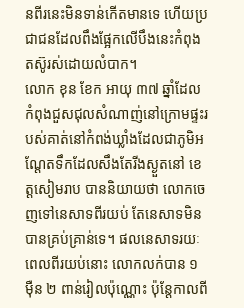នពីរនេះមិនទាន់កើតមានទេ ហើយប្រជាជនដែលពឹងផ្អែកលើបឹងនេះកំពុងតស៊ូរស់ដោយលំបាក។
លោក ខុន ខែក អាយុ ៣៧ ឆ្នាំដែលកំពុងជួសជុលសំណាញ់នៅក្រោមផ្ទះរបស់គាត់នៅកំពង់ឃ្លាំងដែលជាភូមិអណ្តែតទឹកដែលសឹងតែរីងស្ងួតនៅ ខេត្តសៀមរាប បាននិយាយថា លោកចេញទៅនេសាទពីរយប់ តែនេសាទមិនបានគ្រប់គ្រាន់ទេ។ ផលនេសាទរយៈពេលពីរយប់នោះ លោកលក់បាន ១ ម៉ឺន ២ ពាន់រៀលប៉ុណ្ណោះ ប៉ុន្តែកាលពី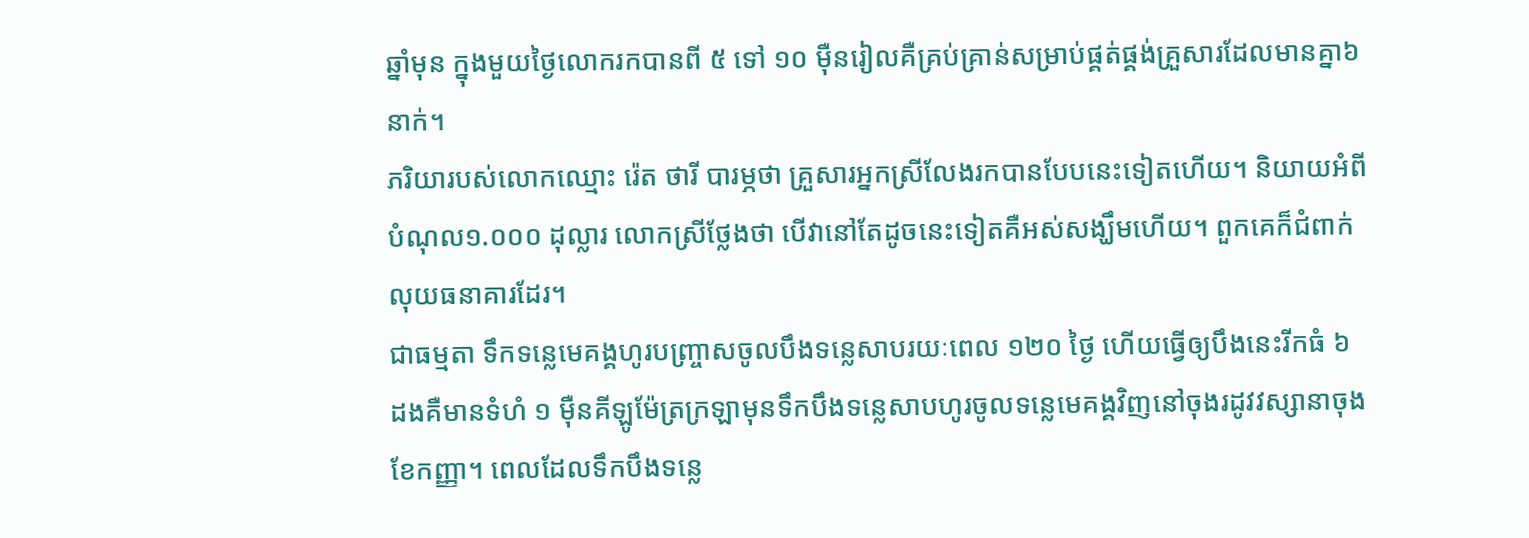ឆ្នាំមុន ក្នុងមួយថ្ងៃលោករកបានពី ៥ ទៅ ១០ ម៉ឺនរៀលគឺគ្រប់គ្រាន់សម្រាប់ផ្គត់ផ្គង់គ្រួសារដែលមានគ្នា៦នាក់។
ភរិយារបស់លោកឈ្មោះ រ៉េត ថារី បារម្ភថា គ្រួសារអ្នកស្រីលែងរកបានបែបនេះទៀតហើយ។ និយាយអំពីបំណុល១.០០០ ដុល្លារ លោកស្រីថ្លែងថា បើវានៅតែដូចនេះទៀតគឺអស់សង្ឃឹមហើយ។ ពួកគេក៏ជំពាក់លុយធនាគារដែរ។
ជាធម្មតា ទឹកទន្លេមេគង្គហូរបញ្ច្រាសចូលបឹងទន្លេសាបរយៈពេល ១២០ ថ្ងៃ ហើយធ្វើឲ្យបឹងនេះរីកធំ ៦ ដងគឺមានទំហំ ១ ម៉ឺនគីឡូម៉ែត្រក្រឡាមុនទឹកបឹងទន្លេសាបហូរចូលទន្លេមេគង្គវិញនៅចុងរដូវវស្សានាចុងខែកញ្ញា។ ពេលដែលទឹកបឹងទន្លេ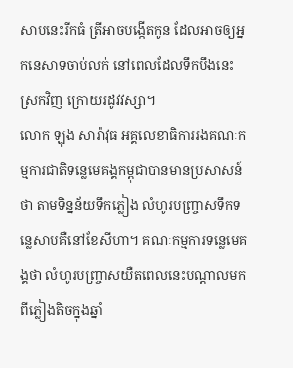សាបនេះរីកធំ ត្រីអាចបង្កើតកូន ដែលអាចឲ្យអ្នកនេសាទចាប់លក់ នៅពេលដែលទឹកបឹងនេះស្រកវិញ ក្រោយរដូវវស្សា។
លោក ឡុង សារ៉ាវុធ អគ្គលេខាធិការរងគណៈកម្មការជាតិទន្លេមេគង្គកម្ពុជាបានមានប្រសាសន៍ថា តាមទិន្នន័យទឹកភ្លៀង លំហូរបញ្ច្រាសទឹកទន្លេសាបគឺនៅខែសីហា។ គណៈកម្មការទន្លេមេគង្គថា លំហូរបញ្ច្រាសយឺតពេលនេះបណ្តាលមកពីភ្លៀងតិចក្នុងឆ្នាំ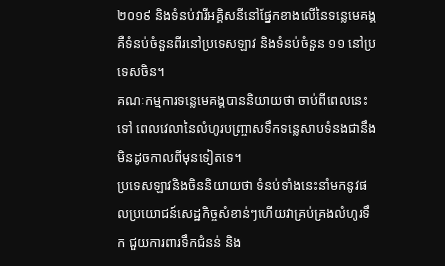២០១៩ និងទំនប់វារីអគ្គិសនីនៅផ្នែកខាងលើនៃទន្លេមេគង្គគឺទំនប់ចំនួនពីរនៅប្រទេសឡាវ និងទំនប់ចំនួន ១១ នៅប្រទេសចិន។
គណៈកម្មការទន្លេមេគង្គបាននិយាយថា ចាប់ពីពេលនេះទៅ ពេលវេលានៃលំហូរបញ្ច្រាសទឹកទន្លេសាបទំនងជានឹងមិនដូចកាលពីមុនទៀតទេ។
ប្រទេសឡាវនិងចិននិយាយថា ទំនប់ទាំងនេះនាំមកនូវផលប្រយោជន៍សេដ្ឋកិច្ចសំខាន់ៗហើយវាគ្រប់គ្រងលំហូរទឹក ជួយការពារទឹកជំនន់ និង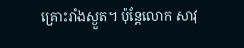គ្រោះរាំងស្ងួត។ ប៉ុន្តែលោក សាវុ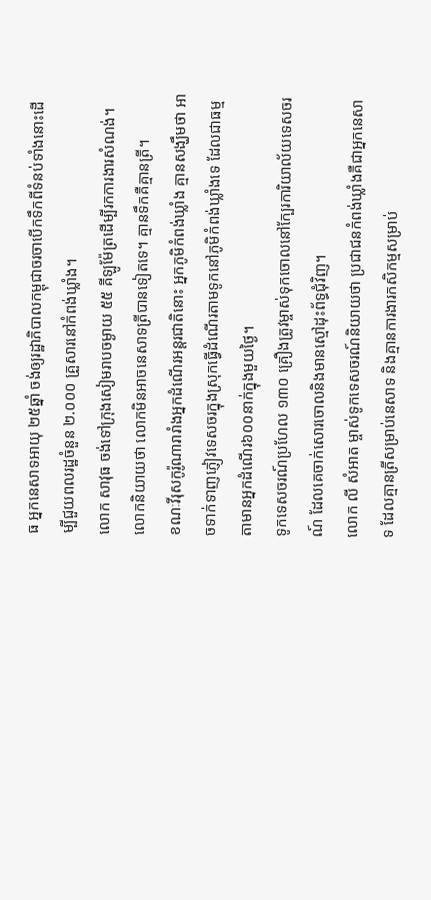ធ អ្នកនេសាទអាយុ ២៥ឆ្នាំ ចង់ឲ្យរដ្ឋាភិបាលកម្ពុជាចរចាបើកទឹកពីទំនប់ទាំងនោះដើម្បីជួយពលរដ្ឋចំនួន ២.០០០ គ្រួសារនៅកំពង់ឃ្លាំង។
លោក សាវុធ ចង់ទៅក្រុងសៀមរាបចម្ងាយ ៥៥ គីឡូម៉ែត្រដើម្បីរកការងារសំណង់។ លោកនិយាយថា លោកមិនអាចនេសាទត្រីបានទៀតទេ។ គ្មានទឹកគឺគ្មានត្រី។
ខណៈវីរុសកូរ៉ូណារារាំងអ្នកដំណើរអន្តរជាតិនោះ អ្នកភូមិកំពង់ឃ្លាំង គ្មានសង្ឃឹមថា អាចទាក់ទាញភ្ញៀវទេសចរក្នុងស្រុកធ្វើដំណើរតាមទូកនៅភូមិកំពង់ឃ្លាំងទេ ដែលជាធម្មតាមានអ្នកដំណើរ៦០០នាក់ក្នុងមួយថ្ងៃ។
ទូកទេសចរណ៍ប្រហែល ១៣០ គ្រឿងត្រូវម្ចាស់ទុកចោលនៅក្បែរការិយាល័យទេសចរណ៍ ដែលគេចាក់សោរចោលនិងមានស្មៅដុះព័ទ្ធជុំវិញ។
លោក លី សំអាត ម្ចាស់ទូកទេសចរណ៍និយាយថា ប្រជាជនកំពង់ឃ្លាំងគឺជាអ្នកនេសាទ ដែលគ្មានត្រីសម្រាប់នេសាទ និងគ្មានការងារកសិកម្មសម្រាប់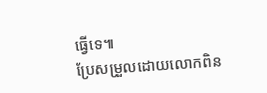ធ្វើទេ៕
ប្រែសម្រួលដោយលោកពិន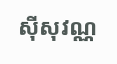ស៊ីសុវណ្ណ